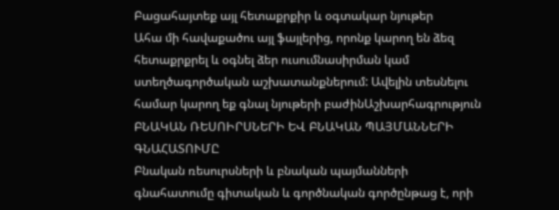Բացահայտեք այլ հետաքրքիր և օգտակար նյութեր
Ահա մի հավաքածու այլ ֆայլերից, որոնք կարող են ձեզ հետաքրքրել և օգնել ձեր ուսումնասիրման կամ ստեղծագործական աշխատանքներում: Ավելին տեսնելու համար կարող եք գնալ նյութերի բաժինԱշխարհագրություն
ԲՆԱԿԱՆ ՌԵՍՈԻՐՍՆԵՐԻ ԵՎ ԲՆԱԿԱՆ ՊԱՅՄԱՆՆԵՐԻ ԳՆԱՀԱՏՈՒՄԸ
Բնական ռեսուրսների և բնական պայմանների գնահատումը գիտական և գործնական գործընթաց է, որի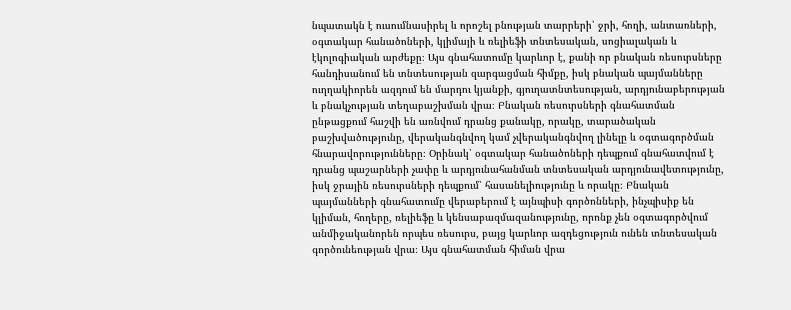նպատակն է ուսումնասիրել և որոշել բնության տարրերի՝ ջրի, հողի, անտառների, օգտակար հանածոների, կլիմայի և ռելիեֆի տնտեսական, սոցիալական և էկոլոգիական արժեքը։ Այս գնահատումը կարևոր է, քանի որ բնական ռեսուրսները հանդիսանում են տնտեսության զարգացման հիմքը, իսկ բնական պայմանները ուղղակիորեն ազդում են մարդու կյանքի, գյուղատնտեսության, արդյունաբերության և բնակչության տեղաբաշխման վրա։ Բնական ռեսուրսների գնահատման ընթացքում հաշվի են առնվում դրանց քանակը, որակը, տարածական բաշխվածությունը, վերականգնվող կամ չվերականգնվող լինելը և օգտագործման հնարավորությունները։ Օրինակ՝ օգտակար հանածոների դեպքում գնահատվում է դրանց պաշարների չափը և արդյունահանման տնտեսական արդյունավետությունը, իսկ ջրային ռեսուրսների դեպքում՝ հասանելիությունը և որակը։ Բնական պայմանների գնահատումը վերաբերում է այնպիսի գործոնների, ինչպիսիք են կլիման, հողերը, ռելիեֆը և կենսաբազմազանությունը, որոնք չեն օգտագործվում անմիջականորեն որպես ռեսուրս, բայց կարևոր ազդեցություն ունեն տնտեսական գործունեության վրա։ Այս գնահատման հիման վրա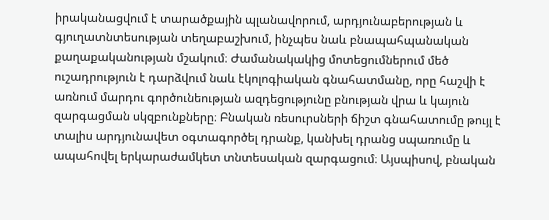իրականացվում է տարածքային պլանավորում, արդյունաբերության և գյուղատնտեսության տեղաբաշխում, ինչպես նաև բնապահպանական քաղաքականության մշակում։ Ժամանակակից մոտեցումներում մեծ ուշադրություն է դարձվում նաև էկոլոգիական գնահատմանը, որը հաշվի է առնում մարդու գործունեության ազդեցությունը բնության վրա և կայուն զարգացման սկզբունքները։ Բնական ռեսուրսների ճիշտ գնահատումը թույլ է տալիս արդյունավետ օգտագործել դրանք, կանխել դրանց սպառումը և ապահովել երկարաժամկետ տնտեսական զարգացում։ Այսպիսով, բնական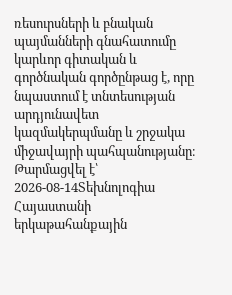ռեսուրսների և բնական պայմանների գնահատումը կարևոր գիտական և գործնական գործընթաց է, որը նպաստում է տնտեսության արդյունավետ կազմակերպմանը և շրջակա միջավայրի պահպանությանը։
Թարմացվել է՝ 2026-08-14Տեխնոլոգիա
Հայաստանի երկաթահանքային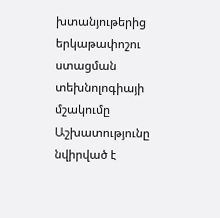խտանյութերից երկաթափոշու ստացման տեխնոլոգիայի մշակումը
Աշխատությունը նվիրված է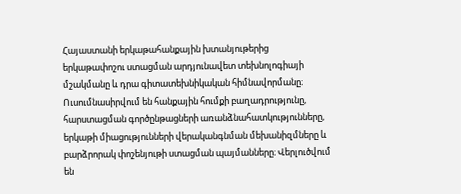Հայաստանի երկաթահանքային խտանյութերից երկաթափոշու ստացման արդյունավետ տեխնոլոգիայի մշակմանը և դրա գիտատեխնիկական հիմնավորմանը։ Ուսումնասիրվում են հանքային հումքի բաղադրությունը, հարստացման գործընթացների առանձնահատկությունները, երկաթի միացությունների վերականգնման մեխանիզմները և բարձրորակ փոշենյութի ստացման պայմանները։ Վերլուծվում են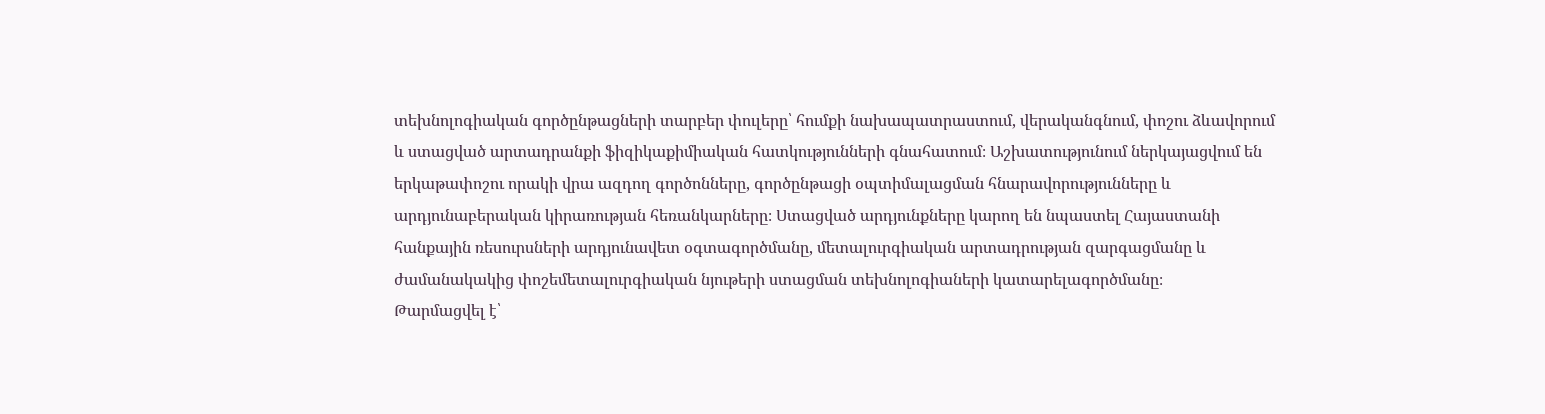տեխնոլոգիական գործընթացների տարբեր փուլերը՝ հումքի նախապատրաստում, վերականգնում, փոշու ձևավորում և ստացված արտադրանքի ֆիզիկաքիմիական հատկությունների գնահատում։ Աշխատությունում ներկայացվում են երկաթափոշու որակի վրա ազդող գործոնները, գործընթացի օպտիմալացման հնարավորությունները և արդյունաբերական կիրառության հեռանկարները։ Ստացված արդյունքները կարող են նպաստել Հայաստանի հանքային ռեսուրսների արդյունավետ օգտագործմանը, մետալուրգիական արտադրության զարգացմանը և ժամանակակից փոշեմետալուրգիական նյութերի ստացման տեխնոլոգիաների կատարելագործմանը։
Թարմացվել է՝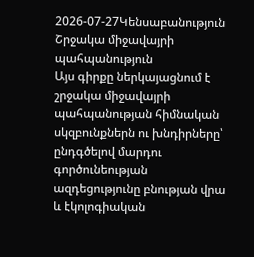2026-07-27Կենսաբանություն
Շրջակա միջավայրի պահպանություն
Այս գիրքը ներկայացնում է շրջակա միջավայրի պահպանության հիմնական սկզբունքներն ու խնդիրները՝ ընդգծելով մարդու գործունեության ազդեցությունը բնության վրա և էկոլոգիական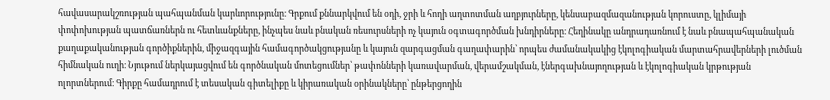հավասարակշռության պահպանման կարևորությունը։ Գրքում քննարկվում են օդի, ջրի և հողի աղտոտման աղբյուրները, կենսաբազմազանության կորուստը, կլիմայի փոփոխության պատճառներն ու հետևանքները, ինչպես նաև բնական ռեսուրսների ոչ կայուն օգտագործման խնդիրները։ Հեղինակը անդրադառնում է նաև բնապահպանական քաղաքականության գործիքներին, միջազգային համագործակցությանը և կայուն զարգացման գաղափարին՝ որպես ժամանակակից էկոլոգիական մարտահրավերների լուծման հիմնական ուղի։ Նյութում ներկայացվում են գործնական մոտեցումներ՝ թափոնների կառավարման, վերամշակման, էներգախնայողության և էկոլոգիական կրթության ոլորտներում։ Գիրքը համադրում է տեսական գիտելիքը և կիրառական օրինակները՝ ընթերցողին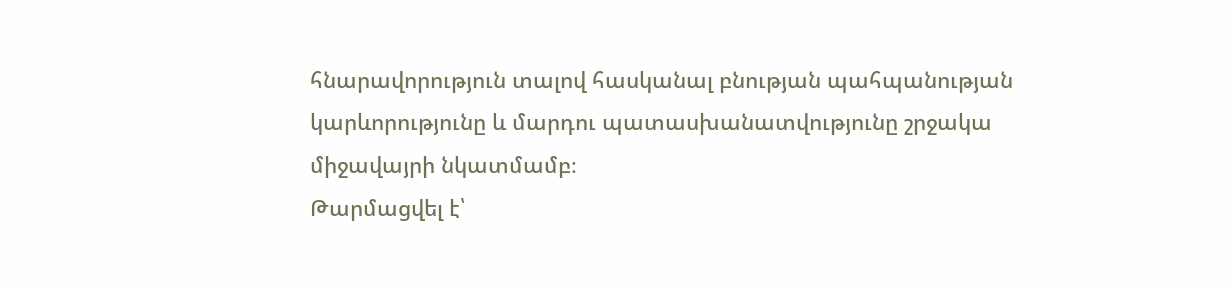հնարավորություն տալով հասկանալ բնության պահպանության կարևորությունը և մարդու պատասխանատվությունը շրջակա միջավայրի նկատմամբ։
Թարմացվել է՝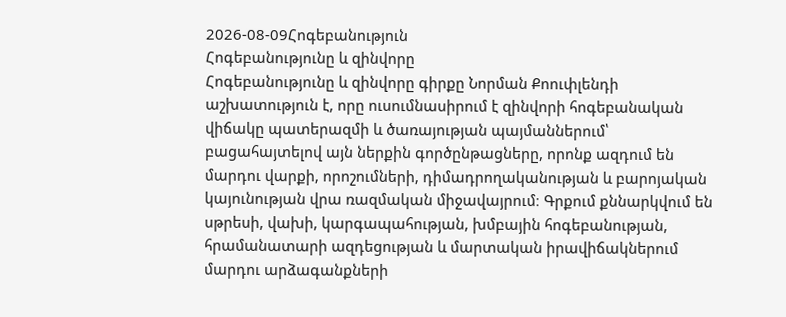2026-08-09Հոգեբանություն
Հոգեբանությունը և զինվորը
Հոգեբանությունը և զինվորը գիրքը Նորման Քոուփլենդի աշխատություն է, որը ուսումնասիրում է զինվորի հոգեբանական վիճակը պատերազմի և ծառայության պայմաններում՝ բացահայտելով այն ներքին գործընթացները, որոնք ազդում են մարդու վարքի, որոշումների, դիմադրողականության և բարոյական կայունության վրա ռազմական միջավայրում։ Գրքում քննարկվում են սթրեսի, վախի, կարգապահության, խմբային հոգեբանության, հրամանատարի ազդեցության և մարտական իրավիճակներում մարդու արձագանքների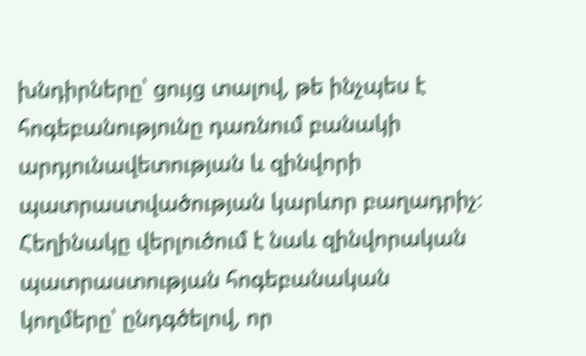խնդիրները՝ ցույց տալով, թե ինչպես է հոգեբանությունը դառնում բանակի արդյունավետության և զինվորի պատրաստվածության կարևոր բաղադրիչ։ Հեղինակը վերլուծում է նաև զինվորական պատրաստության հոգեբանական կողմերը՝ ընդգծելով, որ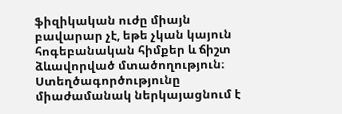ֆիզիկական ուժը միայն բավարար չէ, եթե չկան կայուն հոգեբանական հիմքեր և ճիշտ ձևավորված մտածողություն։ Ստեղծագործությունը միաժամանակ ներկայացնում է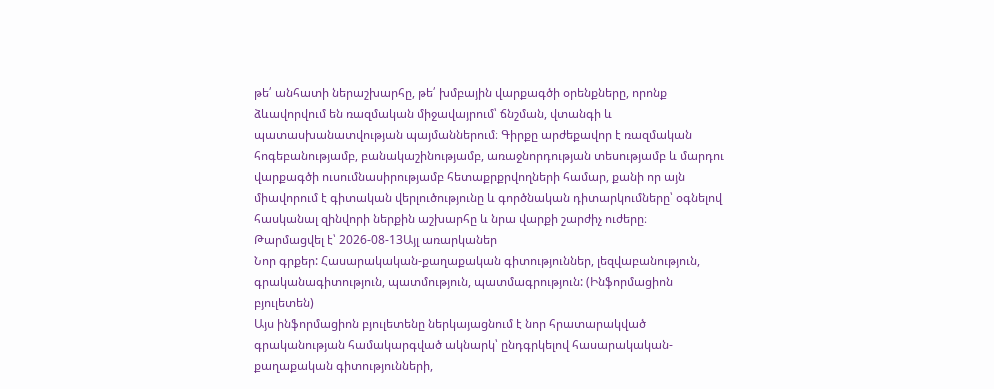թե՛ անհատի ներաշխարհը, թե՛ խմբային վարքագծի օրենքները, որոնք ձևավորվում են ռազմական միջավայրում՝ ճնշման, վտանգի և պատասխանատվության պայմաններում։ Գիրքը արժեքավոր է ռազմական հոգեբանությամբ, բանակաշինությամբ, առաջնորդության տեսությամբ և մարդու վարքագծի ուսումնասիրությամբ հետաքրքրվողների համար, քանի որ այն միավորում է գիտական վերլուծությունը և գործնական դիտարկումները՝ օգնելով հասկանալ զինվորի ներքին աշխարհը և նրա վարքի շարժիչ ուժերը։
Թարմացվել է՝ 2026-08-13Այլ առարկաներ
Նոր գրքեր: Հասարակական-քաղաքական գիտություններ, լեզվաբանություն, գրականագիտություն, պատմություն, պատմագրություն: (Ինֆորմացիոն բյուլետեն)
Այս ինֆորմացիոն բյուլետենը ներկայացնում է նոր հրատարակված գրականության համակարգված ակնարկ՝ ընդգրկելով հասարակական-քաղաքական գիտությունների,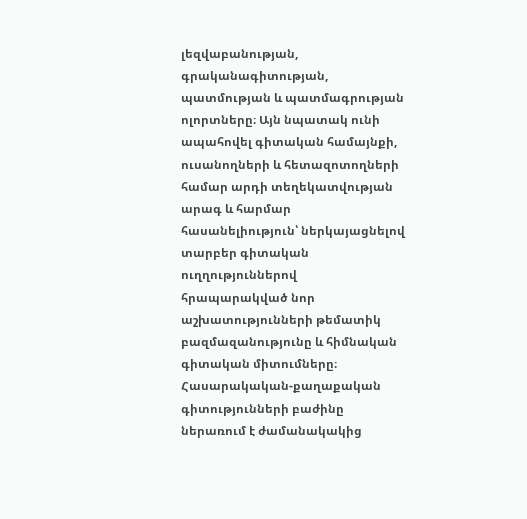լեզվաբանության, գրականագիտության, պատմության և պատմագրության ոլորտները։ Այն նպատակ ունի ապահովել գիտական համայնքի, ուսանողների և հետազոտողների համար արդի տեղեկատվության արագ և հարմար հասանելիություն՝ ներկայացնելով տարբեր գիտական ուղղություններով հրապարակված նոր աշխատությունների թեմատիկ բազմազանությունը և հիմնական գիտական միտումները։ Հասարակական-քաղաքական գիտությունների բաժինը ներառում է ժամանակակից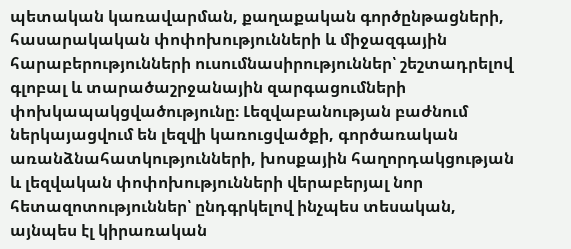պետական կառավարման, քաղաքական գործընթացների, հասարակական փոփոխությունների և միջազգային հարաբերությունների ուսումնասիրություններ՝ շեշտադրելով գլոբալ և տարածաշրջանային զարգացումների փոխկապակցվածությունը։ Լեզվաբանության բաժնում ներկայացվում են լեզվի կառուցվածքի, գործառական առանձնահատկությունների, խոսքային հաղորդակցության և լեզվական փոփոխությունների վերաբերյալ նոր հետազոտություններ՝ ընդգրկելով ինչպես տեսական, այնպես էլ կիրառական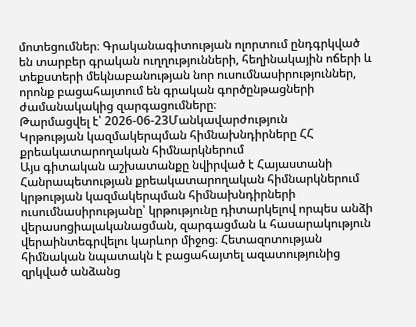մոտեցումներ։ Գրականագիտության ոլորտում ընդգրկված են տարբեր գրական ուղղությունների, հեղինակային ոճերի և տեքստերի մեկնաբանության նոր ուսումնասիրություններ, որոնք բացահայտում են գրական գործընթացների ժամանակակից զարգացումները։
Թարմացվել է՝ 2026-06-23Մանկավարժություն
Կրթության կազմակերպման հիմնախնդիրները ՀՀ քրեակատարողական հիմնարկներում
Այս գիտական աշխատանքը նվիրված է Հայաստանի Հանրապետության քրեակատարողական հիմնարկներում կրթության կազմակերպման հիմնախնդիրների ուսումնասիրությանը՝ կրթությունը դիտարկելով որպես անձի վերասոցիալականացման, զարգացման և հասարակություն վերաինտեգրվելու կարևոր միջոց։ Հետազոտության հիմնական նպատակն է բացահայտել ազատությունից զրկված անձանց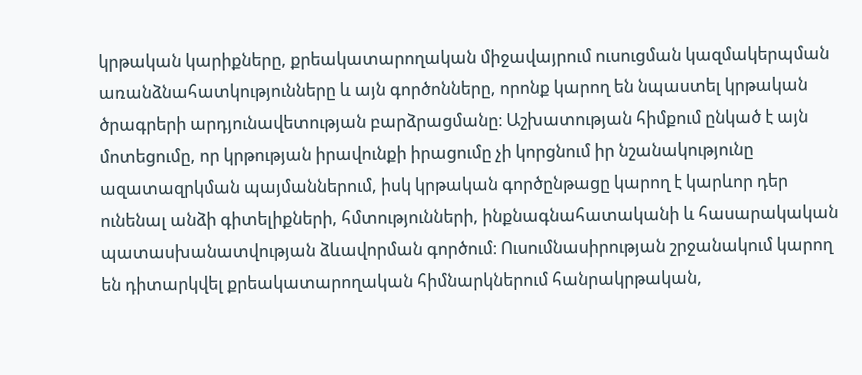կրթական կարիքները, քրեակատարողական միջավայրում ուսուցման կազմակերպման առանձնահատկությունները և այն գործոնները, որոնք կարող են նպաստել կրթական ծրագրերի արդյունավետության բարձրացմանը։ Աշխատության հիմքում ընկած է այն մոտեցումը, որ կրթության իրավունքի իրացումը չի կորցնում իր նշանակությունը ազատազրկման պայմաններում, իսկ կրթական գործընթացը կարող է կարևոր դեր ունենալ անձի գիտելիքների, հմտությունների, ինքնագնահատականի և հասարակական պատասխանատվության ձևավորման գործում։ Ուսումնասիրության շրջանակում կարող են դիտարկվել քրեակատարողական հիմնարկներում հանրակրթական,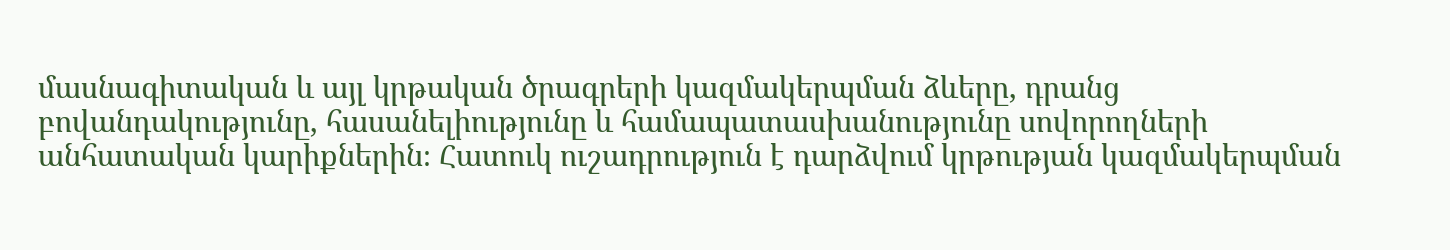մասնագիտական և այլ կրթական ծրագրերի կազմակերպման ձևերը, դրանց բովանդակությունը, հասանելիությունը և համապատասխանությունը սովորողների անհատական կարիքներին։ Հատուկ ուշադրություն է դարձվում կրթության կազմակերպման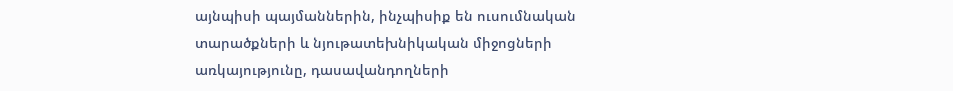այնպիսի պայմաններին, ինչպիսիք են ուսումնական տարածքների և նյութատեխնիկական միջոցների առկայությունը, դասավանդողների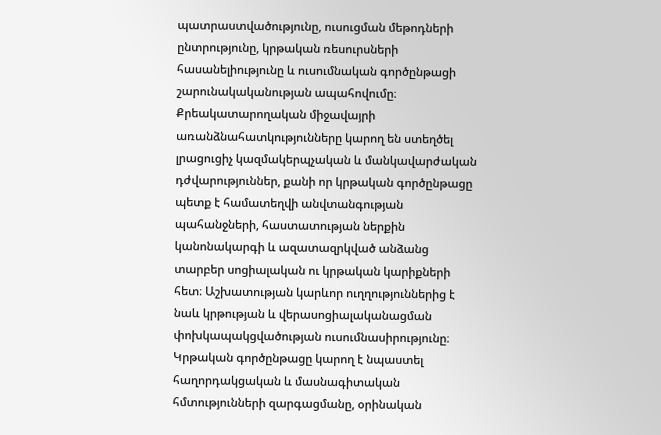պատրաստվածությունը, ուսուցման մեթոդների ընտրությունը, կրթական ռեսուրսների հասանելիությունը և ուսումնական գործընթացի շարունակականության ապահովումը։ Քրեակատարողական միջավայրի առանձնահատկությունները կարող են ստեղծել լրացուցիչ կազմակերպչական և մանկավարժական դժվարություններ, քանի որ կրթական գործընթացը պետք է համատեղվի անվտանգության պահանջների, հաստատության ներքին կանոնակարգի և ազատազրկված անձանց տարբեր սոցիալական ու կրթական կարիքների հետ։ Աշխատության կարևոր ուղղություններից է նաև կրթության և վերասոցիալականացման փոխկապակցվածության ուսումնասիրությունը։ Կրթական գործընթացը կարող է նպաստել հաղորդակցական և մասնագիտական հմտությունների զարգացմանը, օրինական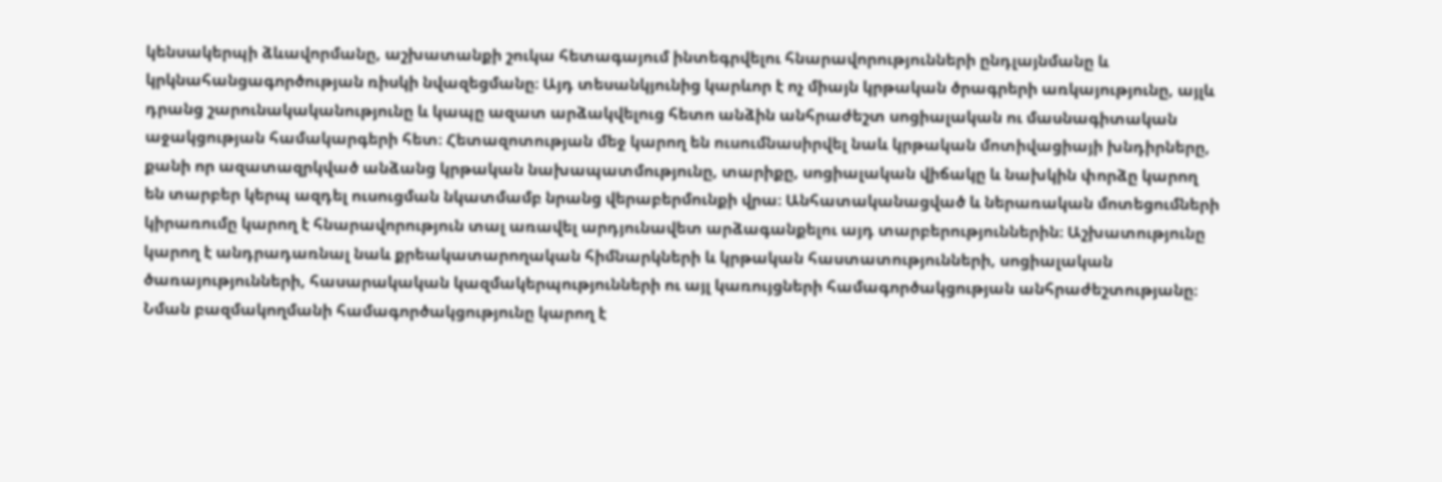կենսակերպի ձևավորմանը, աշխատանքի շուկա հետագայում ինտեգրվելու հնարավորությունների ընդլայնմանը և կրկնահանցագործության ռիսկի նվազեցմանը։ Այդ տեսանկյունից կարևոր է ոչ միայն կրթական ծրագրերի առկայությունը, այլև դրանց շարունակականությունը և կապը ազատ արձակվելուց հետո անձին անհրաժեշտ սոցիալական ու մասնագիտական աջակցության համակարգերի հետ։ Հետազոտության մեջ կարող են ուսումնասիրվել նաև կրթական մոտիվացիայի խնդիրները, քանի որ ազատազրկված անձանց կրթական նախապատմությունը, տարիքը, սոցիալական վիճակը և նախկին փորձը կարող են տարբեր կերպ ազդել ուսուցման նկատմամբ նրանց վերաբերմունքի վրա։ Անհատականացված և ներառական մոտեցումների կիրառումը կարող է հնարավորություն տալ առավել արդյունավետ արձագանքելու այդ տարբերություններին։ Աշխատությունը կարող է անդրադառնալ նաև քրեակատարողական հիմնարկների և կրթական հաստատությունների, սոցիալական ծառայությունների, հասարակական կազմակերպությունների ու այլ կառույցների համագործակցության անհրաժեշտությանը։ Նման բազմակողմանի համագործակցությունը կարող է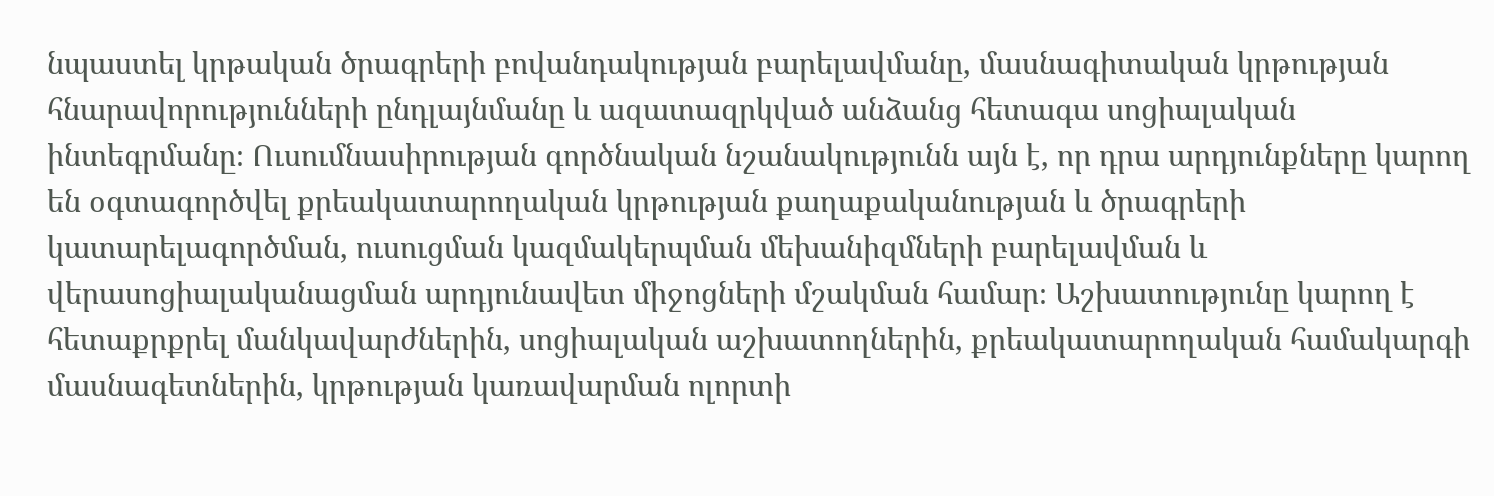նպաստել կրթական ծրագրերի բովանդակության բարելավմանը, մասնագիտական կրթության հնարավորությունների ընդլայնմանը և ազատազրկված անձանց հետագա սոցիալական ինտեգրմանը։ Ուսումնասիրության գործնական նշանակությունն այն է, որ դրա արդյունքները կարող են օգտագործվել քրեակատարողական կրթության քաղաքականության և ծրագրերի կատարելագործման, ուսուցման կազմակերպման մեխանիզմների բարելավման և վերասոցիալականացման արդյունավետ միջոցների մշակման համար։ Աշխատությունը կարող է հետաքրքրել մանկավարժներին, սոցիալական աշխատողներին, քրեակատարողական համակարգի մասնագետներին, կրթության կառավարման ոլորտի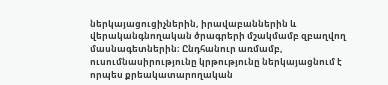ներկայացուցիչներին, իրավաբաններին և վերականգնողական ծրագրերի մշակմամբ զբաղվող մասնագետներին։ Ընդհանուր առմամբ, ուսումնասիրությունը կրթությունը ներկայացնում է որպես քրեակատարողական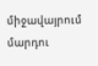միջավայրում մարդու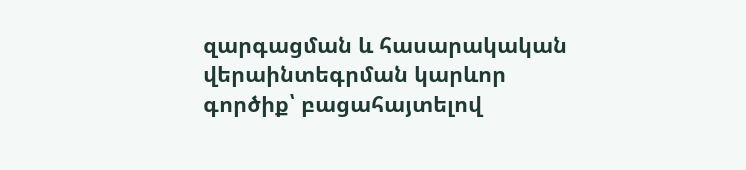զարգացման և հասարակական վերաինտեգրման կարևոր գործիք՝ բացահայտելով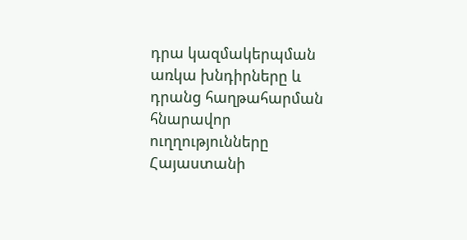դրա կազմակերպման առկա խնդիրները և դրանց հաղթահարման հնարավոր ուղղությունները Հայաստանի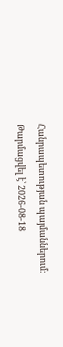Հանրապետության պայմաններում։
Թարմացվել է՝ 2026-08-18